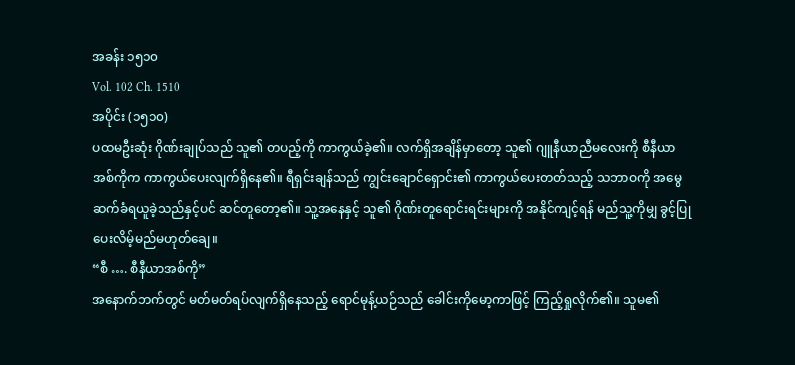အခန်း ၁၅၁၀
Vol. 102 Ch. 1510
အပိုင်း (၁၅၁၀)
ပထမဦးဆုံး ဂိုဏ်းချုပ်သည် သူ၏ တပည့်ကို ကာကွယ်ခဲ့၏။ လက်ရှိအချိန်မှာတော့ သူ၏ ဂျူနီယာညီမလေးကို စီနီယာအစ်ကိုက ကာကွယ်ပေးလျက်ရှိနေ၏။ ရီရှင်းချန်သည် ကျွင်းချောင်ရှောင်း၏ ကာကွယ်ပေးတတ်သည့် သဘာဝကို အမွေဆက်ခံရယူခဲ့သည်နှင့်ပင် ဆင်တူတော့၏။ သူ့အနေနှင့် သူ၏ ဂိုဏ်းတူရောင်းရင်းများကို အနိုင်ကျင့်ရန် မည်သူ့ကိုမျှ ခွင့်ပြုပေးလိမ့်မည်မဟုတ်ချေ။
“စီ …. စီနီယာအစ်ကို”
အနောက်ဘက်တွင် မတ်မတ်ရပ်လျက်ရှိနေသည့် ရောင်မုန့်ယဉ်သည် ခေါင်းကိုမော့ကာဖြင့် ကြည့်ရှုလိုက်၏။ သူမ၏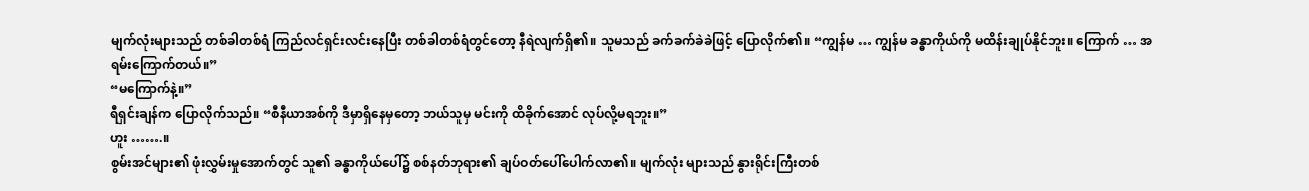မျက်လုံးများသည် တစ်ခါတစ်ရံ ကြည်လင်ရှင်းလင်းနေပြီး တစ်ခါတစ်ရံတွင်တော့ နီရဲလျက်ရှိ၏။ သူမသည် ခက်ခက်ခဲခဲဖြင့် ပြောလိုက်၏။ “ကျွန်မ … ကျွန်မ ခန္ဓာကိုယ်ကို မထိန်းချုပ်နိုင်ဘူး။ ကြောက် … အရမ်းကြောက်တယ်။”
“မကြောက်နဲ့။”
ရီရှင်းချန်က ပြောလိုက်သည်။ “စီနီယာအစ်ကို ဒီမှာရှိနေမှတော့ ဘယ်သူမှ မင်းကို ထိခိုက်အောင် လုပ်လို့မရဘူး။”
ဟူး …….။
စွမ်းအင်များ၏ ဖုံးလွှမ်းမှုအောက်တွင် သူ၏ ခန္ဓာကိုယ်ပေါ်၌ စစ်နတ်ဘုရား၏ ချပ်ဝတ်ပေါ်ပေါက်လာ၏။ မျက်လုံး များသည် နွားရိုင်းကြီးတစ်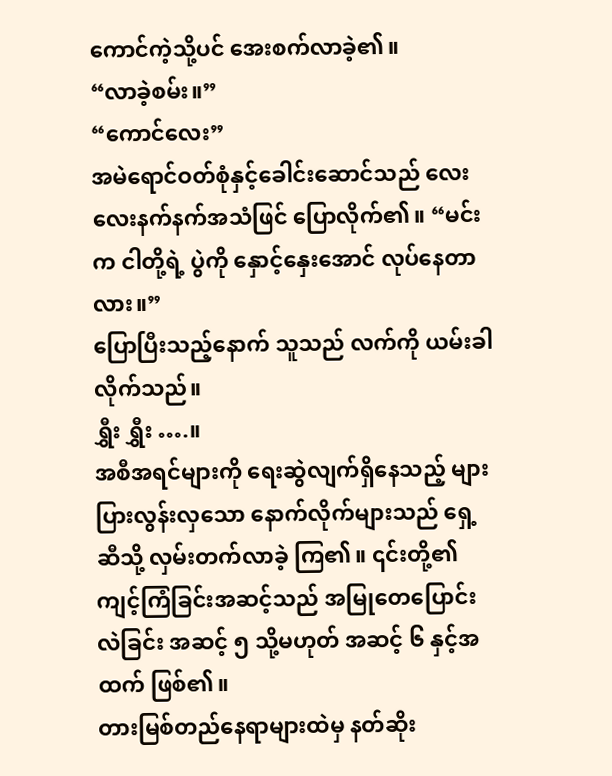ကောင်ကဲ့သို့ပင် အေးစက်လာခဲ့၏။
“လာခဲ့စမ်း။”
“ကောင်လေး”
အမဲရောင်ဝတ်စုံနှင့်ခေါင်းဆောင်သည် လေးလေးနက်နက်အသံဖြင် ပြောလိုက်၏။ “မင်းက ငါတို့ရဲ့ ပွဲကို နှောင့်နှေးအောင် လုပ်နေတာလား။”
ပြောပြီးသည့်နောက် သူသည် လက်ကို ယမ်းခါလိုက်သည်။
ရွှီး ရွှီး ….။
အစီအရင်များကို ရေးဆွဲလျက်ရှိနေသည့် များပြားလွန်းလှသော နောက်လိုက်များသည် ရှေ့ဆီသို့ လှမ်းတက်လာခဲ့ ကြ၏။ ၎င်းတို့၏ ကျင့်ကြံခြင်းအဆင့်သည် အမြုတေပြောင်းလဲခြင်း အဆင့် ၅ သို့မဟုတ် အဆင့် ၆ နှင့်အထက် ဖြစ်၏။
တားမြစ်တည်နေရာများထဲမှ နတ်ဆိုး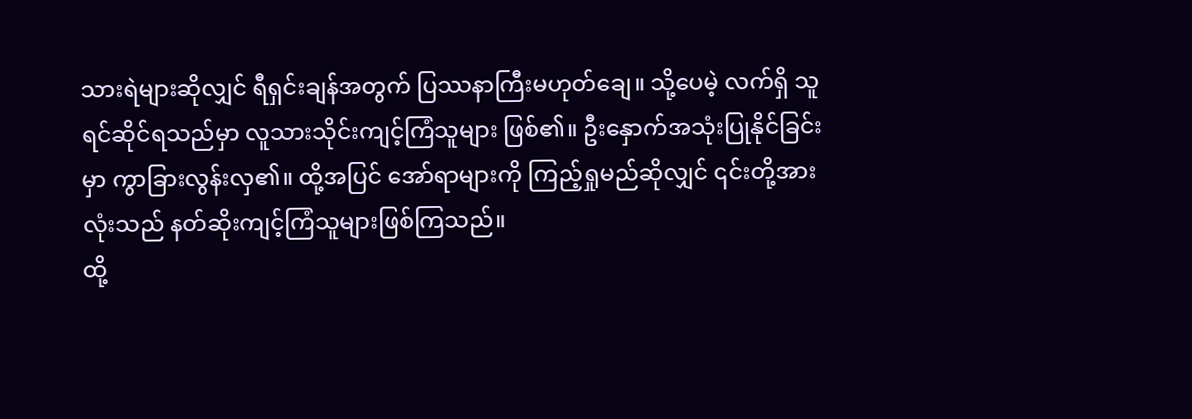သားရဲများဆိုလျှင် ရီရှင်းချန်အတွက် ပြဿနာကြီးမဟုတ်ချေ။ သို့ပေမဲ့ လက်ရှိ သူရင်ဆိုင်ရသည်မှာ လူသားသိုင်းကျင့်ကြံသူများ ဖြစ်၏။ ဦးနှောက်အသုံးပြုနိုင်ခြင်းမှာ ကွာခြားလွန်းလှ၏။ ထို့အပြင် အော်ရာများကို ကြည့်ရှုမည်ဆိုလျှင် ၎င်းတို့အားလုံးသည် နတ်ဆိုးကျင့်ကြံသူများဖြစ်ကြသည်။
ထို့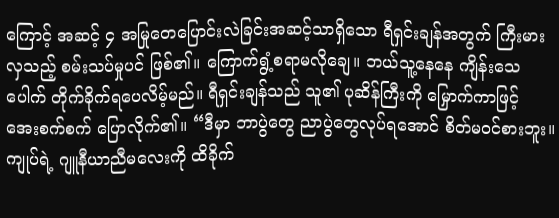ကြောင့် အဆင့် ၄ အမြုတေပြောင်းလဲခြင်းအဆင့်သာရှိသော ရီရှင်းချန်အတွက် ကြီးမားလှသည့် စမ်းသပ်မှုပင် ဖြစ်၏။ ကြောက်ရွံ့စရာမလိုချေ။ ဘယ်သူ့နေနေ ကျိန်းသေပေါက် တိုက်ခိုက်ရပေလိမ့်မည်။ ရီရှင်းချန်သည် သူ၏ ပုဆိန်ကြီးကို မြှောက်ကာဖြင့် အေးစက်စက် ပြောလိုက်၏။ “ဒီမှာ ဘာပွဲတွေ ညာပွဲတွေလုပ်ရအောင် စိတ်မဝင်စားဘူး။ ကျုပ်ရဲ့ ဂျူနီယာညီမလေးကို ထိခိုက်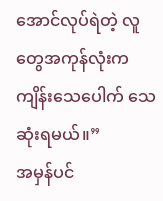အောင်လုပ်ရဲတဲ့ လူတွေအကုန်လုံးက ကျိန်းသေပေါက် သေဆုံးရမယ်။”
အမှန်ပင်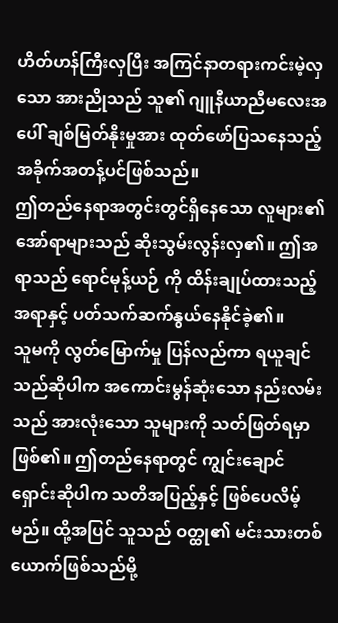ဟိတ်ဟန်ကြီးလှပြီး အကြင်နာတရားကင်းမဲ့လှသော အားညိုသည် သူ၏ ဂျူနီယာညီမလေးအပေါ် ချစ်မြတ်နိုးမှုအား ထုတ်ဖော်ပြသနေသည့် အခိုက်အတန့်ပင်ဖြစ်သည်။
ဤတည်နေရာအတွင်းတွင်ရှိနေသော လူများ၏ အော်ရာများသည် ဆိုးသွမ်းလွန်းလှ၏။ ဤအရာသည် ရောင်မုန့်ယဉ် ကို ထိန်းချုပ်ထားသည့်အရာနှင့် ပတ်သက်ဆက်နွယ်နေနိုင်ခဲ့၏။
သူမကို လွတ်မြောက်မှု ပြန်လည်ကာ ရယူချင်သည်ဆိုပါက အကောင်းမွန်ဆုံးသော နည်းလမ်းသည် အားလုံးသော သူများကို သတ်ဖြတ်ရမှာဖြစ်၏။ ဤတည်နေရာတွင် ကျွင်းချောင်ရှောင်းဆိုပါက သတိအပြည့်နှင့် ဖြစ်ပေလိမ့်မည်။ ထို့အပြင် သူသည် ဝတ္ထု၏ မင်းသားတစ်ယောက်ဖြစ်သည်မို့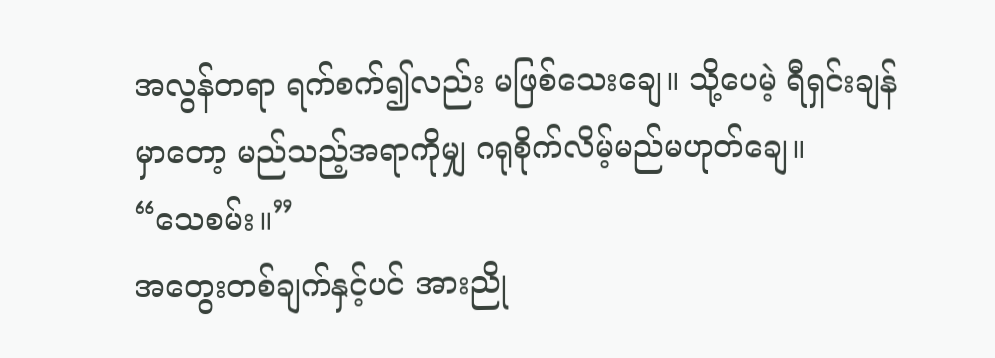အလွန်တရာ ရက်စက်၍လည်း မဖြစ်သေးချေ။ သို့ပေမဲ့ ရီရှင်းချန်မှာတော့ မည်သည့်အရာကိုမျှ ဂရုစိုက်လိမ့်မည်မဟုတ်ချေ။
“သေစမ်း။”
အတွေးတစ်ချက်နှင့်ပင် အားညို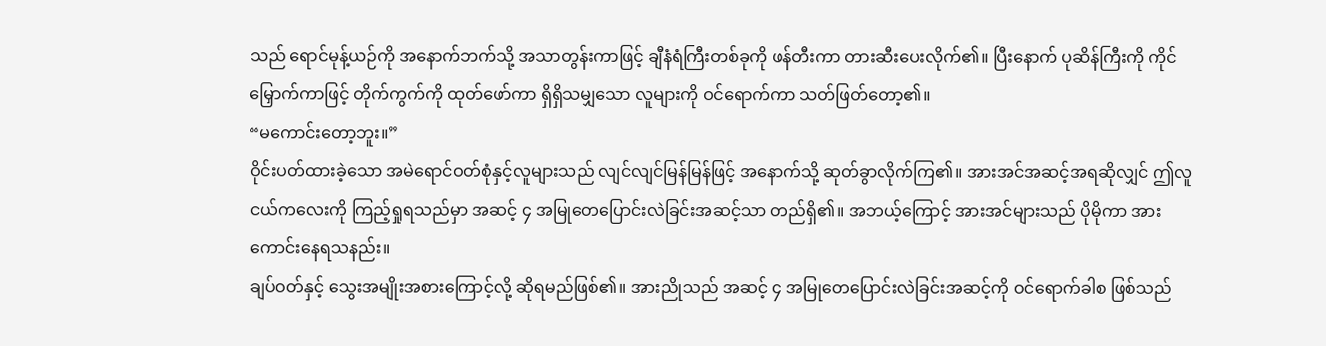သည် ရောင်မုန့်ယဉ်ကို အနောက်ဘက်သို့ အသာတွန်းကာဖြင့် ချီနံရံကြီးတစ်ခုကို ဖန်တီးကာ တားဆီးပေးလိုက်၏။ ပြီးနောက် ပုဆိန်ကြီးကို ကိုင်မြှောက်ကာဖြင့် တိုက်ကွက်ကို ထုတ်ဖော်ကာ ရှိရှိသမျှသော လူများကို ဝင်ရောက်ကာ သတ်ဖြတ်တော့၏။
“မကောင်းတော့ဘူး။”
ဝိုင်းပတ်ထားခဲ့သော အမဲရောင်ဝတ်စုံနှင့်လူများသည် လျင်လျင်မြန်မြန်ဖြင့် အနောက်သို့ ဆုတ်ခွာလိုက်ကြ၏။ အားအင်အဆင့်အရဆိုလျှင် ဤလူငယ်ကလေးကို ကြည့်ရှုရသည်မှာ အဆင့် ၄ အမြုတေပြောင်းလဲခြင်းအဆင့်သာ တည်ရှိ၏။ အဘယ့်ကြောင့် အားအင်များသည် ပိုမိုကာ အားကောင်းနေရသနည်း။
ချပ်ဝတ်နှင့် သွေးအမျိုးအစားကြောင့်လို့ ဆိုရမည်ဖြစ်၏။ အားညိုသည် အဆင့် ၄ အမြုတေပြောင်းလဲခြင်းအဆင့်ကို ဝင်ရောက်ခါစ ဖြစ်သည်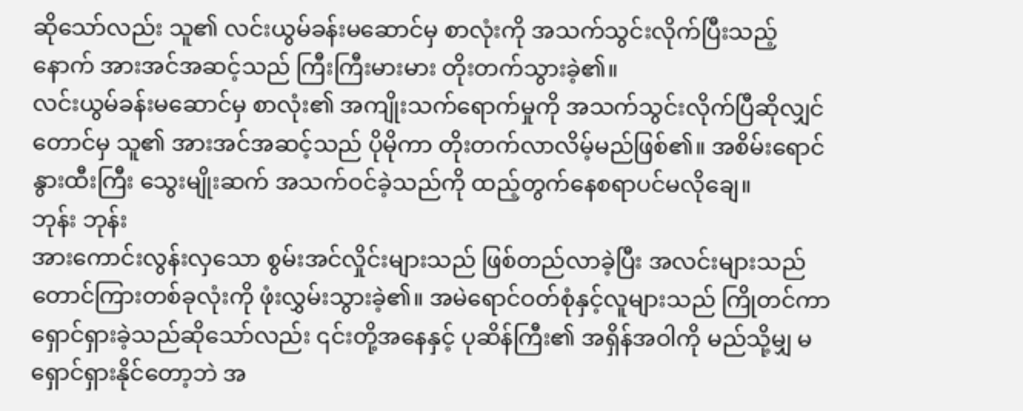ဆိုသော်လည်း သူ၏ လင်းယွမ်ခန်းမဆောင်မှ စာလုံးကို အသက်သွင်းလိုက်ပြီးသည့်နောက် အားအင်အဆင့်သည် ကြီးကြီးမားမား တိုးတက်သွားခဲ့၏။
လင်းယွမ်ခန်းမဆောင်မှ စာလုံး၏ အကျိုးသက်ရောက်မှုကို အသက်သွင်းလိုက်ပြီဆိုလျှင်တောင်မှ သူ၏ အားအင်အဆင့်သည် ပိုမိုကာ တိုးတက်လာလိမ့်မည်ဖြစ်၏။ အစိမ်းရောင်နွားထီးကြီး သွေးမျိုးဆက် အသက်ဝင်ခဲ့သည်ကို ထည့်တွက်နေစရာပင်မလိုချေ။
ဘုန်း ဘုန်း
အားကောင်းလွန်းလှသော စွမ်းအင်လှိုင်းများသည် ဖြစ်တည်လာခဲ့ပြီး အလင်းများသည် တောင်ကြားတစ်ခုလုံးကို ဖုံးလွှမ်းသွားခဲ့၏။ အမဲရောင်ဝတ်စုံနှင့်လူများသည် ကြိုတင်ကာ ရှောင်ရှားခဲ့သည်ဆိုသော်လည်း ၎င်းတို့အနေနှင့် ပုဆိန်ကြီး၏ အရှိန်အဝါကို မည်သို့မျှ မရှောင်ရှားနိုင်တော့ဘဲ အ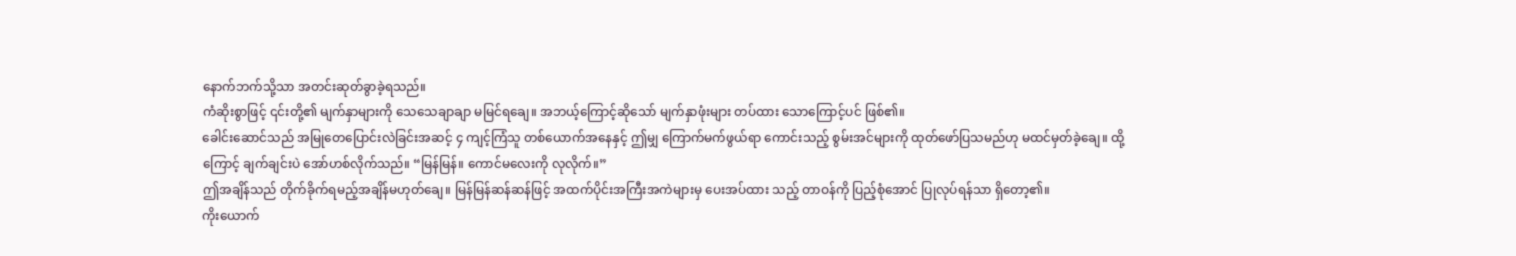နောက်ဘက်သို့သာ အတင်းဆုတ်ခွာခဲ့ရသည်။
ကံဆိုးစွာဖြင့် ၎င်းတို့၏ မျက်နှာများကို သေသေချာချာ မမြင်ရချေ။ အဘယ့်ကြောင့်ဆိုသော် မျက်နှာဖုံးများ တပ်ထား သောကြောင့်ပင် ဖြစ်၏။
ခေါင်းဆောင်သည် အမြုတေပြောင်းလဲခြင်းအဆင့် ၄ ကျင့်ကြံသူ တစ်ယောက်အနေနှင့် ဤမျှ ကြောက်မက်ဖွယ်ရာ ကောင်းသည့် စွမ်းအင်များကို ထုတ်ဖော်ပြသမည်ဟု မထင်မှတ်ခဲ့ချေ။ ထို့ကြောင့် ချက်ချင်းပဲ အော်ဟစ်လိုက်သည်။ “မြန်မြန်။ ကောင်မလေးကို လုလိုက်။”
ဤအချိန်သည် တိုက်ခိုက်ရမည့်အချိန်မဟုတ်ချေ။ မြန်မြန်ဆန်ဆန်ဖြင့် အထက်ပိုင်းအကြီးအကဲများမှ ပေးအပ်ထား သည့် တာဝန်ကို ပြည့်စုံအောင် ပြုလုပ်ရန်သာ ရှိတော့၏။
ကိုးယောက်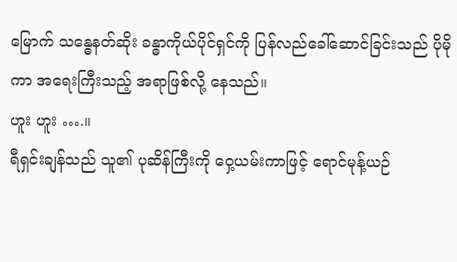မြောက် သန္ဓေနတ်ဆိုး ခန္ဓာကိုယ်ပိုင်ရှင်ကို ပြန်လည်ခေါ်ဆောင်ခြင်းသည် ပိုမိုကာ အရေးကြီးသည့် အရာဖြစ်လို့ နေသည်။
ဟူး ဟူး ….။
ရီရှင်းချန်သည် သူ၏ ပုဆိန်ကြီးကို ဝှေ့ယမ်းကာဖြင့် ရောင်မုန့်ယဉ်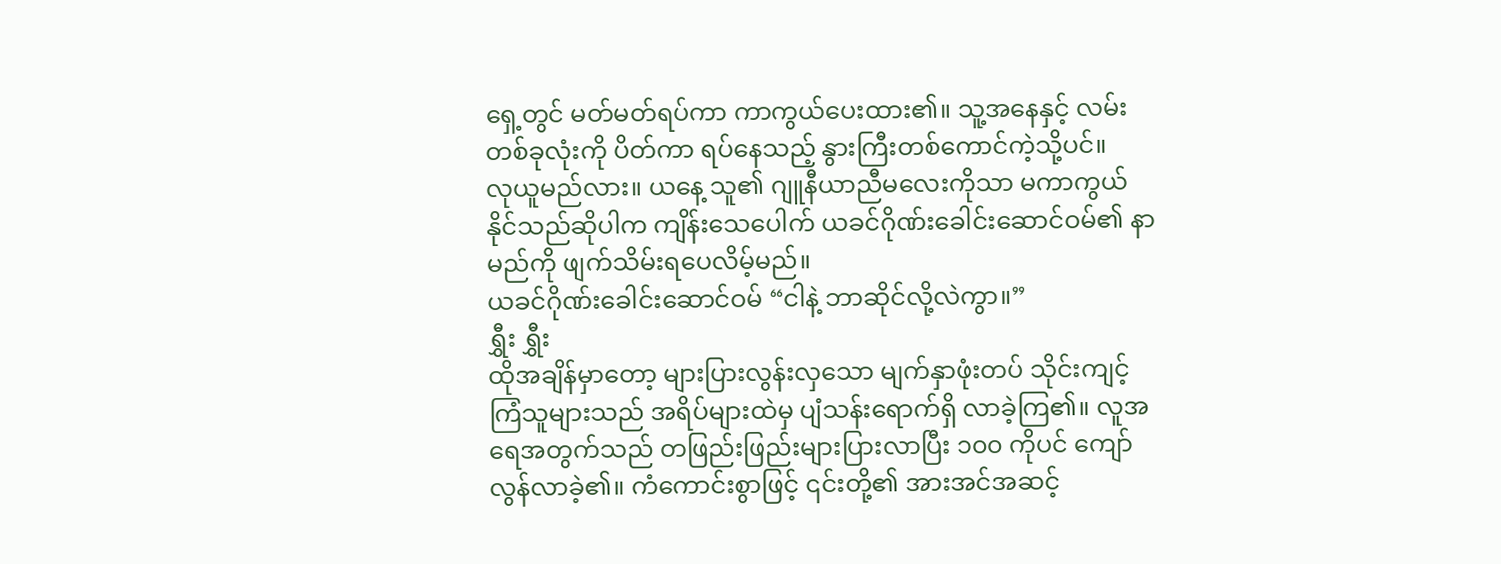ရှေ့တွင် မတ်မတ်ရပ်ကာ ကာကွယ်ပေးထား၏။ သူ့အနေနှင့် လမ်းတစ်ခုလုံးကို ပိတ်ကာ ရပ်နေသည့် နွားကြီးတစ်ကောင်ကဲ့သို့ပင်။
လုယူမည်လား။ ယနေ့ သူ၏ ဂျူနီယာညီမလေးကိုသာ မကာကွယ်နိုင်သည်ဆိုပါက ကျိန်းသေပေါက် ယခင်ဂိုဏ်းခေါင်းဆောင်ဝမ်၏ နာမည်ကို ဖျက်သိမ်းရပေလိမ့်မည်။
ယခင်ဂိုဏ်းခေါင်းဆောင်ဝမ် “ငါနဲ့ ဘာဆိုင်လို့လဲကွာ။”
ရွှီး ရွှီး
ထိုအချိန်မှာတော့ များပြားလွန်းလှသော မျက်နှာဖုံးတပ် သိုင်းကျင့်ကြံသူများသည် အရိပ်များထဲမှ ပျံသန်းရောက်ရှိ လာခဲ့ကြ၏။ လူအရေအတွက်သည် တဖြည်းဖြည်းများပြားလာပြီး ၁၀၀ ကိုပင် ကျော်လွန်လာခဲ့၏။ ကံကောင်းစွာဖြင့် ၎င်းတို့၏ အားအင်အဆင့်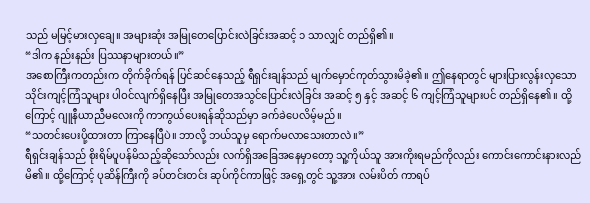သည် မမြင့်မားလှချေ။ အများဆုံး အမြုတေပြောင်းလဲခြင်းအဆင့် ၁ သာလျှင် တည်ရှိ၏။
“ဒါက နည်းနည်း ပြဿနာများတယ်။”
အစောကြီးကတည်းက တိုက်ခိုက်ရန် ပြင်ဆင်နေသည့် ရီရှင်းချန်သည် မျက်မှောင်ကုတ်သွားမိခဲ့၏။ ဤနေရာတွင် များပြားလွန်းလှသော သိုင်းကျင့်ကြံသူများ ပါဝင်လျက်ရှိနေပြီး အမြုတေအသွင်ပြောင်းလဲခြင်း အဆင့် ၅ နှင့် အဆင့် ၆ ကျင့်ကြံသူများပင် တည်ရှိနေ၏။ ထို့ကြောင့် ဂျူနီယာညီမလေးကို ကာကွယ်ပေးရန်ဆိုသည်မှာ ခက်ခဲပေလိမ့်မည်။
“သတင်းပေးပို့ထားတာ ကြာနေပြီပဲ။ ဘာလို့ ဘယ်သူမှ ရောက်မလာသေးတာလဲ။”
ရီရှင်းချန်သည် စိုးရိမ်ပူပန်မိသည့်ဆိုသော်လည်း လက်ရှိအခြေအနေမှာတော့ သူ့ကိုယ်သူ အားကိုးရမည်ကိုလည်း ကောင်းကောင်းနားလည်မိ၏။ ထို့ကြောင့် ပုဆိန်ကြီးကို ခပ်တင်းတင်း ဆုပ်ကိုင်ကာဖြင့် အရှေ့တွင် သူ့အား လမ်းပိတ် ကာရပ်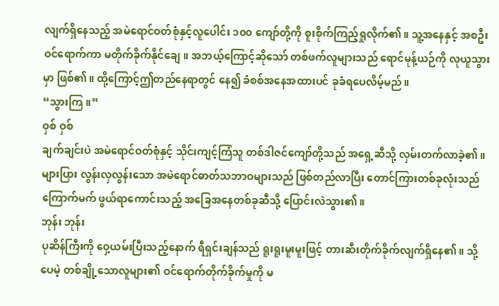လျက်ရှိနေသည့် အမဲရောင်ဝတ်စုံနှင့်လူပေါင်း ၁၀၀ ကျော်တို့ကို စူးစိုက်ကြည့်ရှုလိုက်၏။ သူ့အနေနှင့် အစဦး ဝင်ရောက်ကာ မတိုက်ခိုက်နိုင်ချေ။ အဘယ့်ကြောင့်ဆိုသော် တစ်ဖက်လူများသည် ရောင်မုန့်ယဉ်ကို လုယူသွားမှာ ဖြစ်၏။ ထို့ကြောင့်ဤတည်နေရာတွင် နေ၍ ခံစစ်အနေအထားပင် ခုခံရပေလိမ့်မည်။
“သွားကြ။”
ဝှစ် ဝှစ်
ချက်ချင်းပဲ အမဲရောင်ဝတ်စုံနှင့် သိုင်းကျင့်ကြံသူ တစ်ဒါဇင်ကျော်တို့သည် အရှေ့ဆီသို့ လှမ်းတက်လာခဲ့၏။ များပြား လွန်းလှလွန်းသော အမဲရောင်ဓာတ်သဘာဝများသည် ဖြစ်တည်လာပြီး တောင်ကြားတစ်ခုလုံးသည် ကြောက်မက် ဖွယ်ရာကောင်းသည့် အခြေအနေတစ်ခုဆီသို့ ပြောင်းလဲသွား၏။
ဘုန်း ဘုန်း
ပုဆိန်ကြီးကို ဝှေ့ယမ်းပြီးသည့်နောက် ရီရှင်းချန်သည် ရူးရူးမူးမူးဖြင့် တားဆီးတိုက်ခိုက်လျက်ရှိနေ၏။ သို့ပေမဲ့ တစ်ချို့သောလူများ၏ ဝင်ရောက်တိုက်ခိုက်မှုကို မ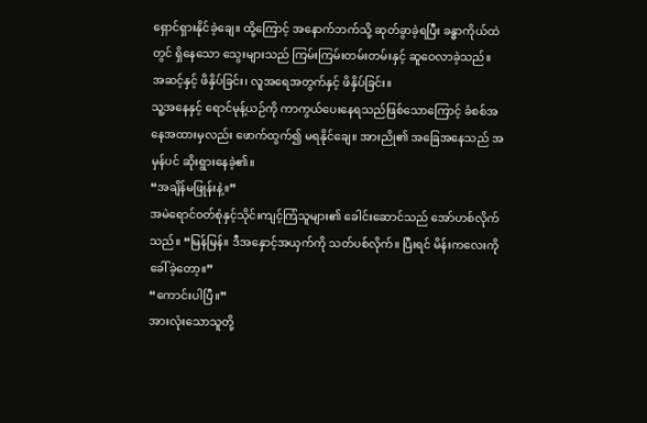ရှောင်ရှားနိုင်ခဲ့ချေ။ ထို့ကြောင့် အနောက်ဘက်သို့ ဆုတ်ခွာခဲ့ရပြီး ခန္ဓာကိုယ်ထဲတွင် ရှိနေသော သွေးများသည် ကြမ်းကြမ်းတမ်းတမ်းနှင့် ဆူဝေလာခဲ့သည်။
အဆင့်နှင့် ဖိနှိပ်ခြင်း၊ လူအရေအတွက်နှင့် ဖိနှိပ်ခြင်း။
သူ့အနေနှင့် ရောင်မုန့်ယဉ်ကို ကာကွယ်ပေးနေရသည်ဖြစ်သောကြောင့် ခံစစ်အနေအထားမှလည်း ဖောက်ထွက်၍ မရနိုင်ချေ။ အားညို၏ အခြေအနေသည် အမှန်ပင် ဆိုးရွားနေခဲ့၏။
“အချိန်မဖြုန်းနဲ့။”
အမဲရောင်ဝတ်စုံနှင့်သိုင်းကျင့်ကြံသူများ၏ ခေါင်းဆောင်သည် အော်ဟစ်လိုက်သည်။ “မြန်မြန်။ ဒီအနှောင့်အယှက်ကို သတ်ပစ်လိုက်။ ပြီးရင် မိန်းကလေးကို ခေါ်ခဲ့တော့။”
“ကောင်းပါပြီ။”
အားလုံးသောသူတို့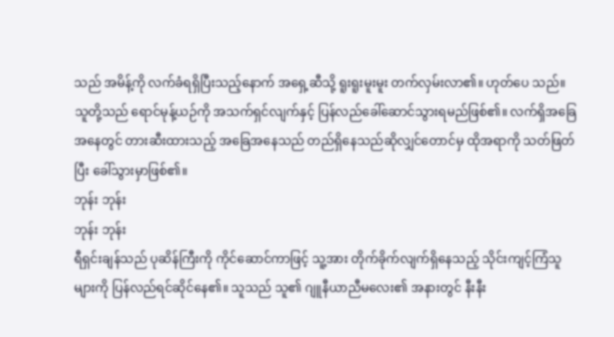သည် အမိန့်ကို လက်ခံရရှိပြီးသည့်နောက် အရှေ့ဆီသို့ ရူးရူးမူးမူး တက်လှမ်းလာ၏။ ဟုတ်ပေ သည်။ သူတို့သည် ရောင်မုန့်ယဉ်ကို အသက်ရှင်လျက်နှင့် ပြန်လည်ခေါ်ဆောင်သွားရမည်ဖြစ်၏။ လက်ရှိအခြေအနေတွင် တားဆီးထားသည့် အခြေအနေသည် တည်ရှိနေသည်ဆိုလျှင်တောင်မှ ထိုအရာကို သတ်ဖြတ်ပြီး ခေါ်သွားမှာဖြစ်၏။
ဘုန်း ဘုန်း
ဘုန်း ဘုန်း
ရီရှင်းချန်သည် ပုဆိန်ကြီးကို ကိုင်ဆောင်ကာဖြင့် သူ့အား တိုက်ခိုက်လျက်ရှိနေသည့် သိုင်းကျင့်ကြံသူများကို ပြန်လည်ရင်ဆိုင်နေ၏။ သူသည် သူ၏ ဂျူနီယာညီမလေး၏ အနားတွင် နီးနီး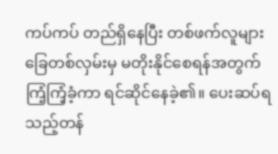ကပ်ကပ် တည်ရှိနေပြီး တစ်ဖက်လူများ ခြေတစ်လှမ်းမှ မတိုးနိုင်စေရန်အတွက် ကြံ့ကြံ့ခံ့ကာ ရင်ဆိုင်နေခဲ့၏။ ပေးဆပ်ရသည့်တန်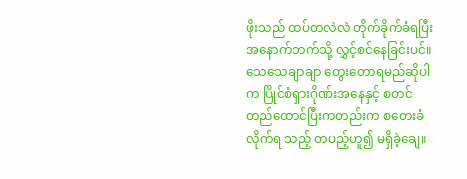ဖိုးသည် ထပ်တလဲလဲ တိုက်ခိုက်ခံရပြီး အနောက်ဘက်သို့ လွှင့်စင်နေခြင်းပင်။
သေသေချာချာ တွေးတောရမည်ဆိုပါက ပြိုင်စံရှားဂိုဏ်းအနေနှင့် စတင်တည်ထောင်ပြီးကတည်းက စတေးခံလိုက်ရ သည့် တပည့်ဟူ၍ မရှိခဲ့ချေ။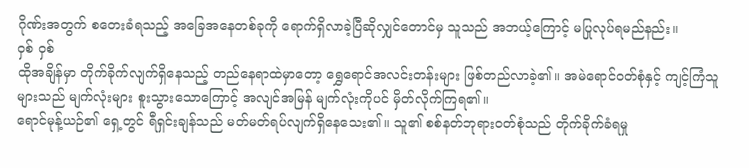ဂိုဏ်းအတွက် စတေးခံရသည့် အခြေအနေတစ်ခုကို ရောက်ရှိလာခဲ့ပြီဆိုလျှင်တောင်မှ သူသည် အဘယ့်ကြောင့် မပြုလုပ်ရမည်နည်း။
ဝှစ် ဝှစ်
ထိုအချိန်မှာ တိုက်ခိုက်လျက်ရှိနေသည့် တည်နေရာထဲမှာတော့ ရွှေရောင်အလင်းတန်းများ ဖြစ်တည်လာခဲ့၏။ အမဲရောင်ဝတ်စုံနှင့် ကျင့်ကြံသူများသည် မျက်လုံးများ စူးသွားသောကြောင့် အလျင်အမြန် မျက်လုံးကိုပင် မှိတ်လိုက်ကြရ၏။
ရောင်မုန့်ယဉ်၏ ရှေ့တွင် ရီရှင်းချန်သည် မတ်မတ်ရပ်လျက်ရှိနေသေး၏။ သူ၏ စစ်နတ်ဘုရားဝတ်စုံသည် တိုက်ခိုက်ခံရမှု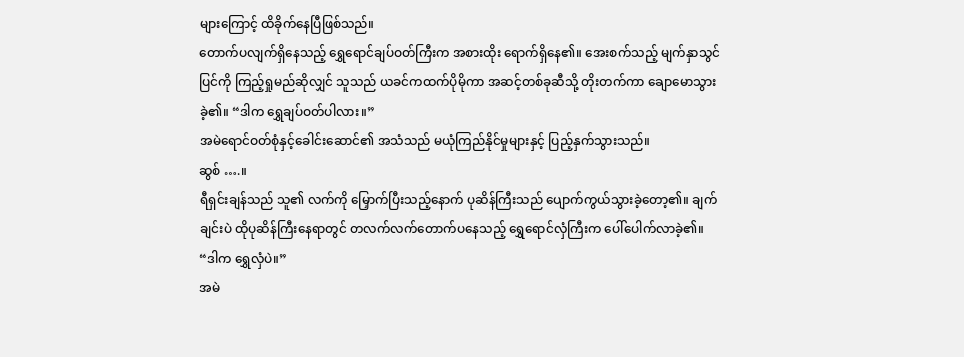များကြောင့် ထိခိုက်နေပြီဖြစ်သည်။
တောက်ပလျက်ရှိနေသည့် ရွှေရောင်ချပ်ဝတ်ကြီးက အစားထိုး ရောက်ရှိနေ၏။ အေးစက်သည့် မျက်နှာသွင်ပြင်ကို ကြည့်ရှုမည်ဆိုလျှင် သူသည် ယခင်ကထက်ပိုမိုကာ အဆင့်တစ်ခုဆီသို့ တိုးတက်ကာ ချောမောသွားခဲ့၏။ “ဒါက ရွှေချပ်ဝတ်ပါလား။”
အမဲရောင်ဝတ်စုံနှင့်ခေါင်းဆောင်၏ အသံသည် မယုံကြည်နိုင်မှုများနှင့် ပြည့်နှက်သွားသည်။
ဆွစ် ….။
ရီရှင်းချန်သည် သူ၏ လက်ကို မြှောက်ပြီးသည့်နောက် ပုဆိန်ကြီးသည် ပျောက်ကွယ်သွားခဲ့တော့၏။ ချက်ချင်းပဲ ထိုပုဆိန်ကြီးနေရာတွင် တလက်လက်တောက်ပနေသည့် ရွှေရောင်လှံကြီးက ပေါ်ပေါက်လာခဲ့၏။
“ဒါက ရွှေလှံပဲ။”
အမဲ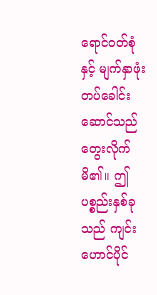ရောင်ဝတ်စုံနှင့် မျက်နှာဖုံးတပ်ခေါင်းဆောင်သည် တွေးလိုက်မိ၏။ ဤပစ္စည်းနှစ်ခုသည် ကျင်းဟောင်ပိုင်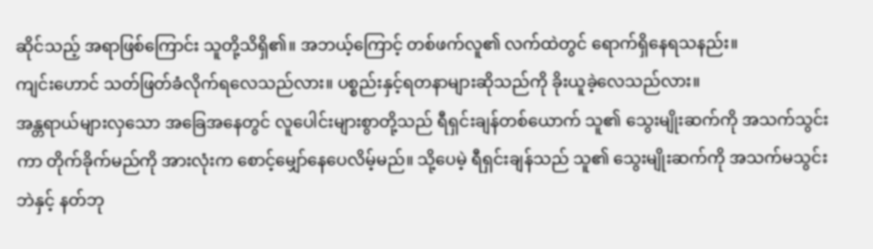ဆိုင်သည့် အရာဖြစ်ကြောင်း သူတို့သိရှိ၏။ အဘယ့်ကြောင့် တစ်ဖက်လူ၏ လက်ထဲတွင် ရောက်ရှိနေရသနည်း။
ကျင်းဟောင် သတ်ဖြတ်ခံလိုက်ရလေသည်လား။ ပစ္စည်းနှင့်ရတနာများဆိုသည်ကို ခိုးယူခဲ့လေသည်လား။
အန္တရာယ်များလှသော အခြေအနေတွင် လူပေါင်းများစွာတို့သည် ရီရှင်းချန်တစ်ယောက် သူ၏ သွေးမျိုးဆက်ကို အသက်သွင်းကာ တိုက်ခိုက်မည်ကို အားလုံးက စောင့်မျှော်နေပေလိမ့်မည်။ သို့ပေမဲ့ ရီရှင်းချန်သည် သူ၏ သွေးမျိုးဆက်ကို အသက်မသွင်းဘဲနှင့် နတ်ဘု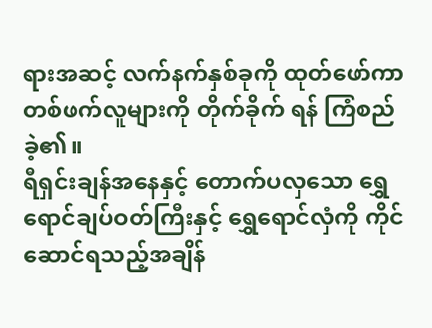ရားအဆင့် လက်နက်နှစ်ခုကို ထုတ်ဖော်ကာ တစ်ဖက်လူများကို တိုက်ခိုက် ရန် ကြံစည်ခဲ့၏။
ရီရှင်းချန်အနေနှင့် တောက်ပလှသော ရွှေရောင်ချပ်ဝတ်ကြီးနှင့် ရွှေရောင်လှံကို ကိုင်ဆောင်ရသည့်အချိန်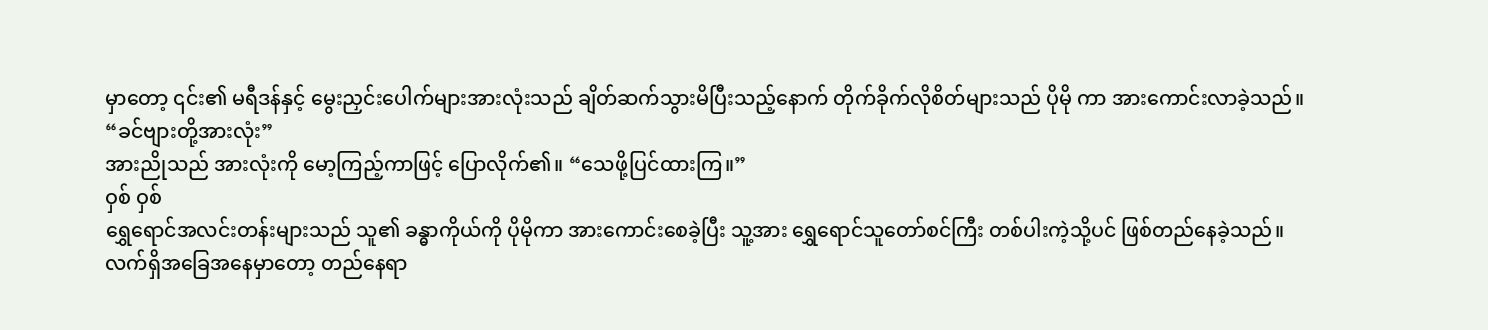မှာတော့ ၎င်း၏ မရီဒန်နှင့် မွေးညှင်းပေါက်များအားလုံးသည် ချိတ်ဆက်သွားမိပြီးသည့်နောက် တိုက်ခိုက်လိုစိတ်များသည် ပိုမို ကာ အားကောင်းလာခဲ့သည်။
“ခင်ဗျားတို့အားလုံး”
အားညိုသည် အားလုံးကို မော့ကြည့်ကာဖြင့် ပြောလိုက်၏။ “သေဖို့ပြင်ထားကြ။”
ဝှစ် ဝှစ်
ရွှေရောင်အလင်းတန်းများသည် သူ၏ ခန္ဓာကိုယ်ကို ပိုမိုကာ အားကောင်းစေခဲ့ပြီး သူ့အား ရွှေရောင်သူတော်စင်ကြီး တစ်ပါးကဲ့သို့ပင် ဖြစ်တည်နေခဲ့သည်။
လက်ရှိအခြေအနေမှာတော့ တည်နေရာ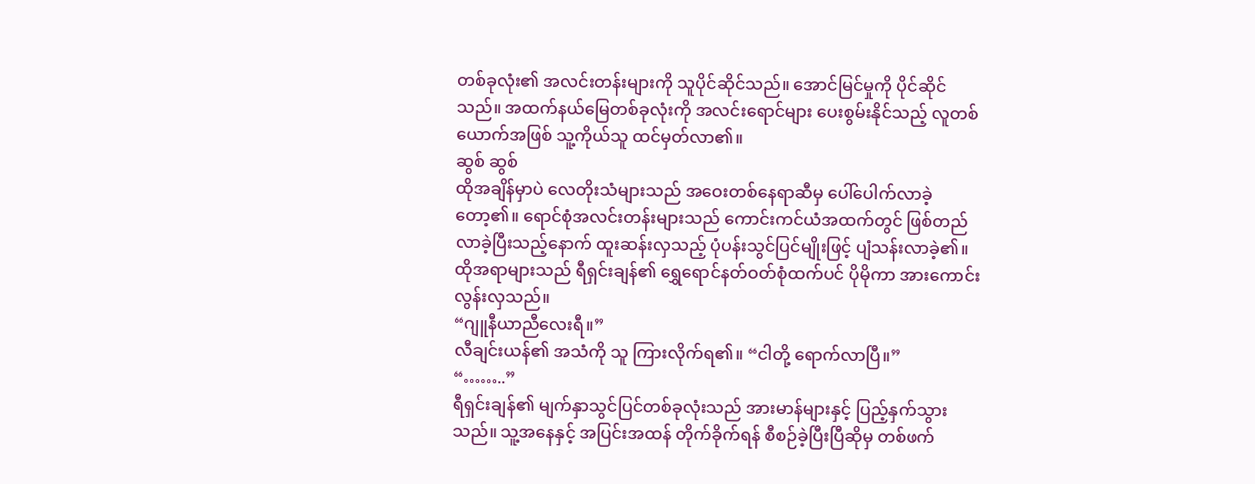တစ်ခုလုံး၏ အလင်းတန်းများကို သူပိုင်ဆိုင်သည်။ အောင်မြင်မှုကို ပိုင်ဆိုင်သည်။ အထက်နယ်မြေတစ်ခုလုံးကို အလင်းရောင်များ ပေးစွမ်းနိုင်သည့် လူတစ်ယောက်အဖြစ် သူ့ကိုယ်သူ ထင်မှတ်လာ၏။
ဆွစ် ဆွစ်
ထိုအချိန်မှာပဲ လေတိုးသံများသည် အဝေးတစ်နေရာဆီမှ ပေါ်ပေါက်လာခဲ့တော့၏။ ရောင်စုံအလင်းတန်းများသည် ကောင်းကင်ယံအထက်တွင် ဖြစ်တည်လာခဲ့ပြီးသည့်နောက် ထူးဆန်းလှသည့် ပုံပန်းသွင်ပြင်မျိုးဖြင့် ပျံသန်းလာခဲ့၏။ ထိုအရာများသည် ရီရှင်းချန်၏ ရွှေရောင်နတ်ဝတ်စုံထက်ပင် ပိုမိုကာ အားကောင်းလွန်းလှသည်။
“ဂျူနီယာညီလေးရီ။”
လီချင်းယန်၏ အသံကို သူ ကြားလိုက်ရ၏။ “ငါတို့ ရောက်လာပြီ။”
“……..”
ရီရှင်းချန်၏ မျက်နှာသွင်ပြင်တစ်ခုလုံးသည် အားမာန်များနှင့် ပြည့်နှက်သွားသည်။ သူ့အနေနှင့် အပြင်းအထန် တိုက်ခိုက်ရန် စီစဉ်ခဲ့ပြီးပြီဆိုမှ တစ်ဖက်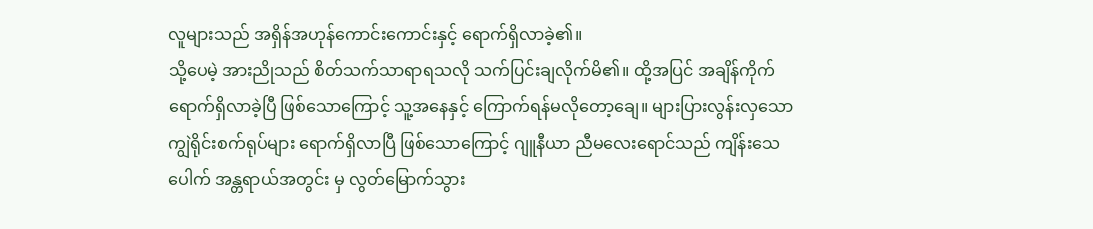လူများသည် အရှိန်အဟုန်ကောင်းကောင်းနှင့် ရောက်ရှိလာခဲ့၏။
သို့ပေမဲ့ အားညိုသည် စိတ်သက်သာရာရသလို သက်ပြင်းချလိုက်မိ၏။ ထို့အပြင် အချိန်ကိုက် ရောက်ရှိလာခဲ့ပြီ ဖြစ်သောကြောင့် သူ့အနေနှင့် ကြောက်ရန်မလိုတော့ချေ။ များပြားလွန်းလှသော ကျွဲရိုင်းစက်ရုပ်များ ရောက်ရှိလာပြီ ဖြစ်သောကြောင့် ဂျူနီယာ ညီမလေးရောင်သည် ကျိန်းသေပေါက် အန္တရာယ်အတွင်း မှ လွတ်မြောက်သွား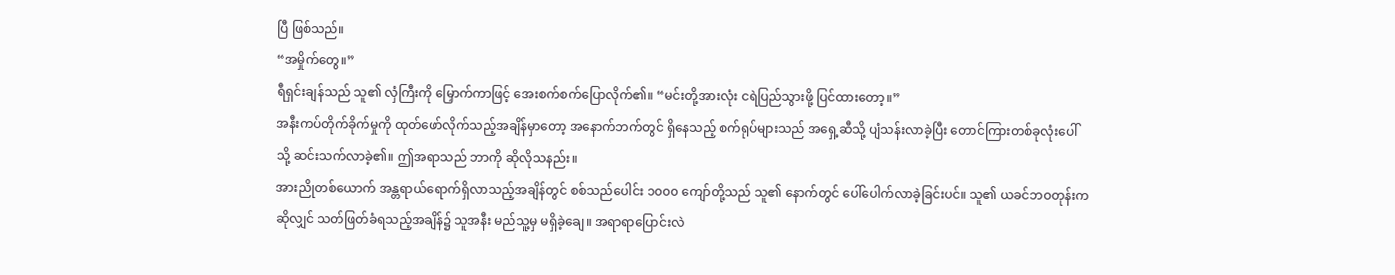ပြီ ဖြစ်သည်။
“အမှိုက်တွေ။”
ရီရှင်းချန်သည် သူ၏ လှံကြီးကို မြှောက်ကာဖြင့် အေးစက်စက်ပြောလိုက်၏။ “မင်းတို့အားလုံး ငရဲပြည်သွားဖို့ ပြင်ထားတော့။”
အနီးကပ်တိုက်ခိုက်မှုကို ထုတ်ဖော်လိုက်သည့်အချိန်မှာတော့ အနောက်ဘက်တွင် ရှိနေသည့် စက်ရုပ်များသည် အရှေ့ဆီသို့ ပျံသန်းလာခဲ့ပြီး တောင်ကြားတစ်ခုလုံးပေါ်သို့ ဆင်းသက်လာခဲ့၏။ ဤအရာသည် ဘာကို ဆိုလိုသနည်း။
အားညိုတစ်ယောက် အန္တရာယ်ရောက်ရှိလာသည့်အချိန်တွင် စစ်သည်ပေါင်း ၁၀၀၀ ကျော်တို့သည် သူ၏ နောက်တွင် ပေါ်ပေါက်လာခဲ့ခြင်းပင်။ သူ၏ ယခင်ဘဝတုန်းက ဆိုလျှင် သတ်ဖြတ်ခံရသည့်အချိန်၌ သူအနီး မည်သူ့မှ မရှိခဲ့ချေ။ အရာရာပြောင်းလဲ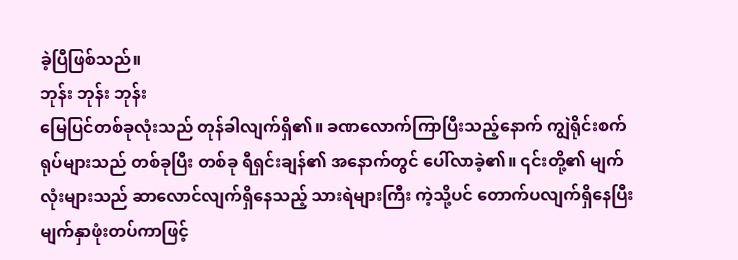ခဲ့ပြီဖြစ်သည်။
ဘုန်း ဘုန်း ဘုန်း
မြေပြင်တစ်ခုလုံးသည် တုန်ခါလျက်ရှိ၏။ ခဏလောက်ကြာပြီးသည့်နောက် ကျွဲရိုင်းစက်ရုပ်များသည် တစ်ခုပြီး တစ်ခု ရီရှင်းချန်၏ အနောက်တွင် ပေါ်လာခဲ့၏။ ၎င်းတို့၏ မျက်လုံးများသည် ဆာလောင်လျက်ရှိနေသည့် သားရဲများကြီး ကဲ့သို့ပင် တောက်ပလျက်ရှိနေပြီး မျက်နှာဖုံးတပ်ကာဖြင့်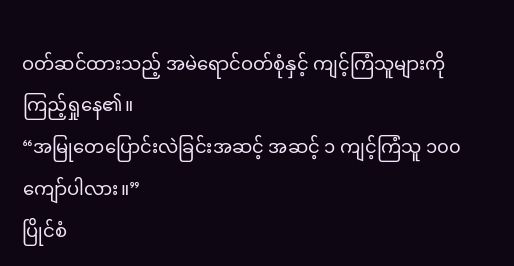ဝတ်ဆင်ထားသည့် အမဲရောင်ဝတ်စုံနှင့် ကျင့်ကြံသူများကို ကြည့်ရှုနေ၏။
“အမြုတေပြောင်းလဲခြင်းအဆင့် အဆင့် ၁ ကျင့်ကြံသူ ၁၀၀ ကျော်ပါလား။”
ပြိုင်စံ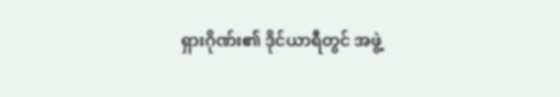ရှားဂိုဏ်း၏ ဒိုင်ယာရီတွင် အဖွဲ့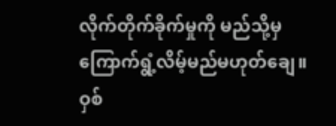လိုက်တိုက်ခိုက်မှုကို မည်သို့မှ ကြောက်ရွံ့လိမ့်မည်မဟုတ်ချေ။
ဝှစ်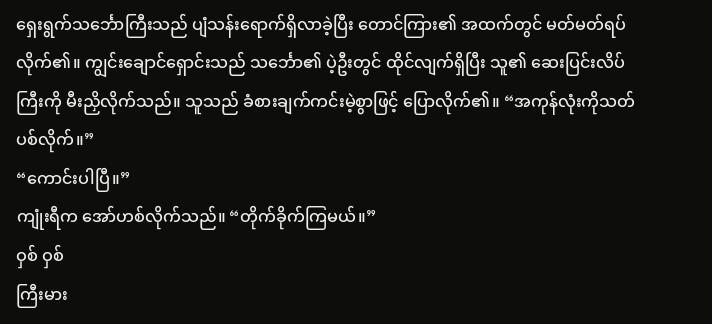ရှေးရွက်သင်္ဘောကြီးသည် ပျံသန်းရောက်ရှိလာခဲ့ပြီး တောင်ကြား၏ အထက်တွင် မတ်မတ်ရပ်လိုက်၏။ ကျွင်းချောင်ရှောင်းသည် သင်္ဘော၏ ပဲ့ဦးတွင် ထိုင်လျက်ရှိပြီး သူ၏ ဆေးပြင်းလိပ်ကြီးကို မီးညှိလိုက်သည်။ သူသည် ခံစားချက်ကင်းမဲ့စွာဖြင့် ပြောလိုက်၏။ “အကုန်လုံးကိုသတ်ပစ်လိုက်။”
“ကောင်းပါပြီ။”
ကျုံးရီက အော်ဟစ်လိုက်သည်။ “တိုက်ခိုက်ကြမယ်။”
ဝှစ် ဝှစ်
ကြီးမား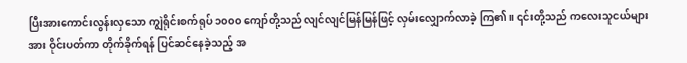ပြီးအားကောင်းလွန်းလှသော ကျွဲရိုင်းစက်ရုပ် ၁၀၀၀ ကျော်တို့သည် လျင်လျင်မြန်မြန်ဖြင့် လှမ်းလျှောက်လာခဲ့ ကြ၏။ ၎င်းတို့သည် ကလေးသူငယ်များအား ဝိုင်းပတ်ကာ တိုက်ခိုက်ရန် ပြင်ဆင်နေခဲ့သည့် အ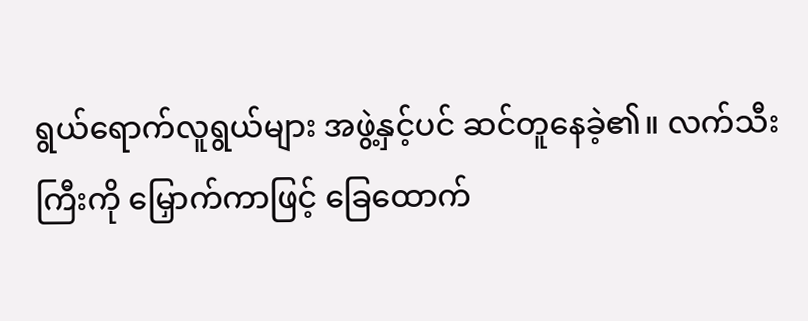ရွယ်ရောက်လူရွယ်များ အဖွဲ့နှင့်ပင် ဆင်တူနေခဲ့၏။ လက်သီးကြီးကို မြှောက်ကာဖြင့် ခြေထောက်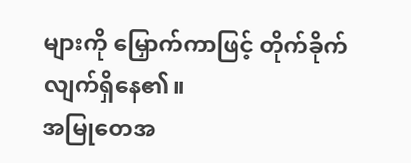များကို မြှောက်ကာဖြင့် တိုက်ခိုက်လျက်ရှိနေ၏။
အမြုတေအ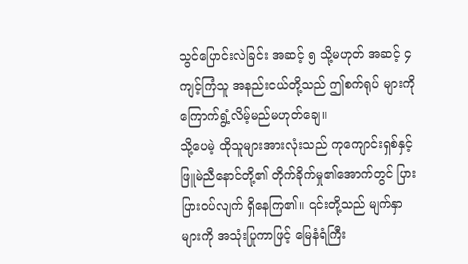သွင်ပြောင်းလဲခြင်း အဆင့် ၅ သို့မဟုတ် အဆင့် ၄ ကျင့်ကြံသူ အနည်းငယ်တို့သည် ဤစက်ရုပ် များကို ကြောက်ရွံ့လိမ့်မည်မဟုတ်ချေ။
သို့ပေမဲ့ ထိုသူများအားလုံးသည် ကုကျောင်းရှစ်နှင့် ဖြူမဲညီနောင်တို့၏ တိုက်ခိုက်မှု၏အောက်တွင် ပြားပြားဝပ်လျက် ရှိနေကြ၏။ ၎င်းတို့သည် မျက်နှာများကို အသုံးပြုကာဖြင့် မြေနံရံကြီး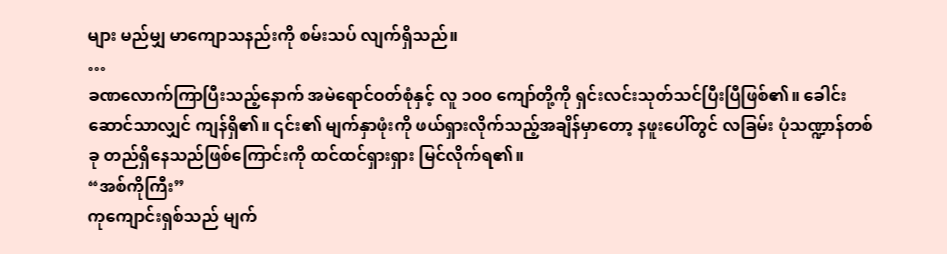များ မည်မျှ မာကျောသနည်းကို စမ်းသပ် လျက်ရှိသည်။
…
ခဏလောက်ကြာပြီးသည့်နောက် အမဲရောင်ဝတ်စုံနှင့် လူ ၁၀၀ ကျော်တို့ကို ရှင်းလင်းသုတ်သင်ပြီးပြီဖြစ်၏။ ခေါင်းဆောင်သာလျှင် ကျန်ရှိ၏။ ၎င်း၏ မျက်နှာဖုံးကို ဖယ်ရှားလိုက်သည့်အချိန်မှာတော့ နဖူးပေါ်တွင် လခြမ်း ပုံသဏ္ဍာန်တစ်ခု တည်ရှိနေသည်ဖြစ်ကြောင်းကို ထင်ထင်ရှားရှား မြင်လိုက်ရ၏။
“အစ်ကိုကြီး”
ကုကျောင်းရှစ်သည် မျက်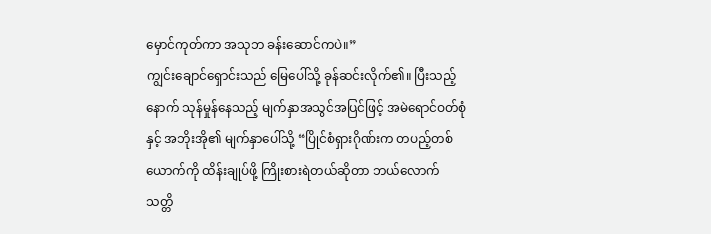မှောင်ကုတ်ကာ အသုဘ ခန်းဆောင်ကပဲ။”
ကျွင်းချောင်ရှောင်းသည် မြေပေါ်သို့ ခုန်ဆင်းလိုက်၏။ ပြီးသည့်နောက် သုန်မှုန်နေသည့် မျက်နှာအသွင်အပြင်ဖြင့် အမဲရောင်ဝတ်စုံနှင့် အဘိုးအို၏ မျက်နှာပေါ်သို့ “ပြိုင်စံရှားဂိုဏ်းက တပည့်တစ်ယောက်ကို ထိန်းချုပ်ဖို့ ကြိုးစားရဲတယ်ဆိုတာ ဘယ်လောက် သတ္တိ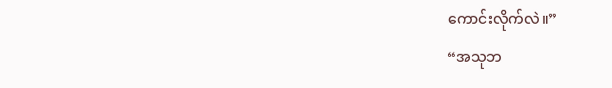ကောင်းလိုက်လဲ။”
“အသုဘ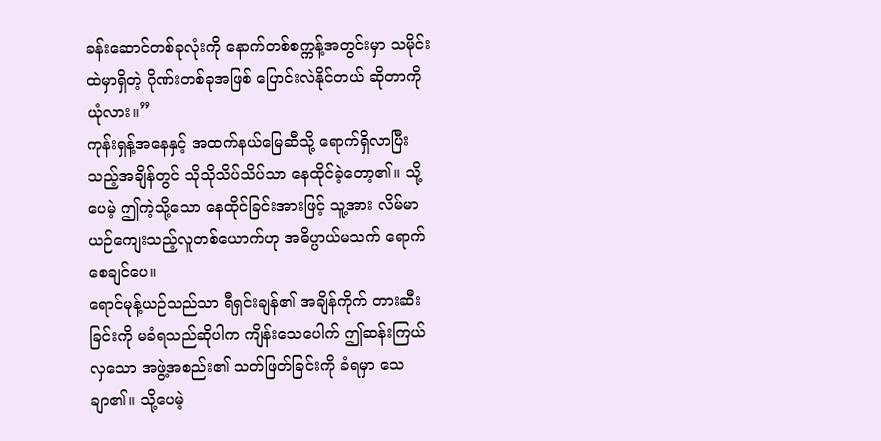ခန်းဆောင်တစ်ခုလုံးကို နောက်တစ်စက္ကန့်အတွင်းမှာ သမိုင်းထဲမှာရှိတဲ့ ဂိုဏ်းတစ်ခုအဖြစ် ပြောင်းလဲနိုင်တယ် ဆိုတာကို ယုံလား။”
ကုန်းရှန့်အနေနှင့် အထက်နယ်မြေဆီသို့ ရောက်ရှိလာပြီးသည့်အချိန်တွင် သိုသိုသိပ်သိပ်သာ နေထိုင်ခဲ့တော့၏။ သို့ပေမဲ့ ဤကဲ့သို့သော နေထိုင်ခြင်းအားဖြင့် သူ့အား လိမ်မာယဉ်ကျေးသည့်လူတစ်ယောက်ဟု အဓိပ္ပာယ်မသက် ရောက်စေချင်ပေ။
ရောင်မုန့်ယဉ်သည်သာ ရီရှင်းချန်၏ အချိန်ကိုက် တားဆီးခြင်းကို မခံရသည်ဆိုပါက ကျိန်းသေပေါက် ဤဆန်းကြယ် လှသော အဖွဲ့အစည်း၏ သတ်ဖြတ်ခြင်းကို ခံရမှာ သေချာ၏။ သို့ပေမဲ့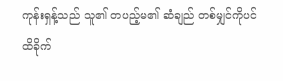ကုန်းရှန့်သည် သူ၏ တပည့်မ၏ ဆံချည် တစ်မျှင်ကိုပင် ထိခိုက်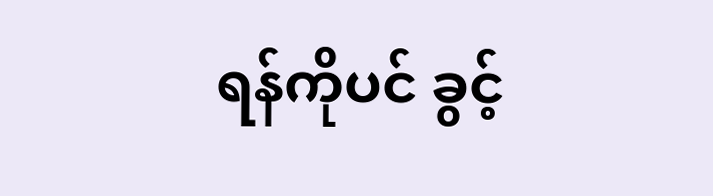ရန်ကိုပင် ခွင့်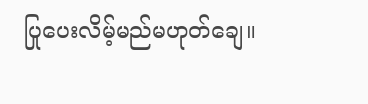ပြုပေးလိမ့်မည်မဟုတ်ချေ။